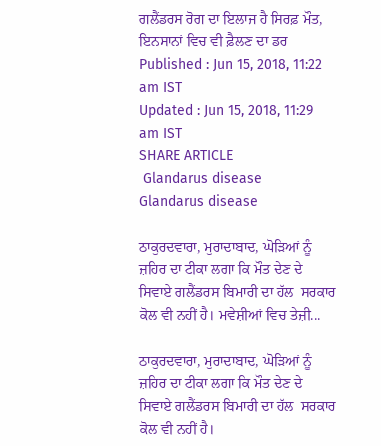ਗਲੈਂਡਰਸ ਰੋਗ ਦਾ ਇਲਾਜ ਹੈ ਸਿਰਫ਼ ਮੌਤ, ਇਨਸਾਨਾਂ ਵਿਚ ਵੀ ਫ਼ੈਲਣ ਦਾ ਡਰ
Published : Jun 15, 2018, 11:22 am IST
Updated : Jun 15, 2018, 11:29 am IST
SHARE ARTICLE
 Glandarus disease
Glandarus disease

ਠਾਕੁਰਦਵਾਰਾ, ਮੁਰਾਦਾਬਾਦ, ਘੋੜਿਆਂ ਨੂੰ ਜ਼ਹਿਰ ਦਾ ਟੀਕਾ ਲਗਾ ਕਿ ਮੌਤ ਦੇਣ ਦੇ ਸਿਵਾਏ ਗਲੈਂਡਰਸ ਬਿਮਾਰੀ ਦਾ ਹੱਲ  ਸਰਕਾਰ ਕੋਲ ਵੀ ਨਹੀਂ ਹੈ। ਮਵੇਸ਼ੀਆਂ ਵਿਚ ਤੇਜ਼ੀ...

ਠਾਕੁਰਦਵਾਰਾ, ਮੁਰਾਦਾਬਾਦ, ਘੋੜਿਆਂ ਨੂੰ ਜ਼ਹਿਰ ਦਾ ਟੀਕਾ ਲਗਾ ਕਿ ਮੌਤ ਦੇਣ ਦੇ ਸਿਵਾਏ ਗਲੈਂਡਰਸ ਬਿਮਾਰੀ ਦਾ ਹੱਲ  ਸਰਕਾਰ ਕੋਲ ਵੀ ਨਹੀਂ ਹੈ।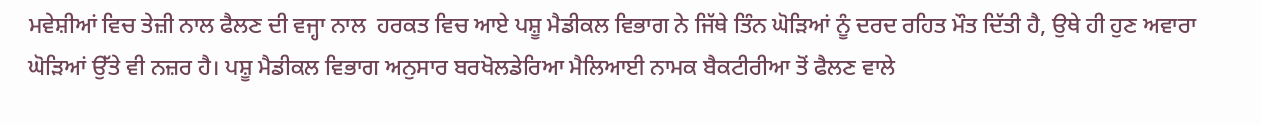ਮਵੇਸ਼ੀਆਂ ਵਿਚ ਤੇਜ਼ੀ ਨਾਲ ਫੈਲਣ ਦੀ ਵਜ੍ਹਾ ਨਾਲ  ਹਰਕਤ ਵਿਚ ਆਏ ਪਸ਼ੂ ਮੈਡੀਕਲ ਵਿਭਾਗ ਨੇ ਜਿੱਥੇ ਤਿੰਨ ਘੋੜਿਆਂ ਨੂੰ ਦਰਦ ਰਹਿਤ ਮੌਤ ਦਿੱਤੀ ਹੈ, ਉਥੇ ਹੀ ਹੁਣ ਅਵਾਰਾ ਘੋੜਿਆਂ ਉੱਤੇ ਵੀ ਨਜ਼ਰ ਹੈ। ਪਸ਼ੂ ਮੈਡੀਕਲ ਵਿਭਾਗ ਅਨੁਸਾਰ ਬਰਖੋਲਡੇਰਿਆ ਮੈਲਿਆਈ ਨਾਮਕ ਬੈਕਟੀਰੀਆ ਤੋਂ ਫੈਲਣ ਵਾਲੇ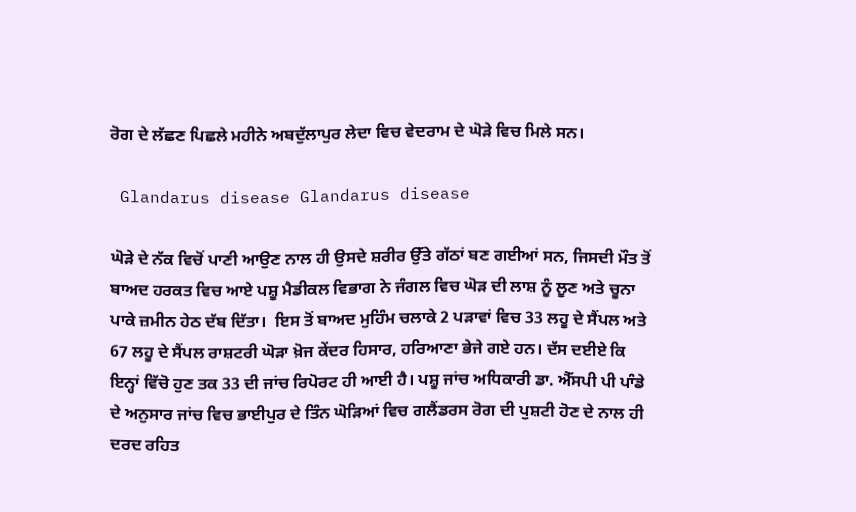ਰੋਗ ਦੇ ਲੱਛਣ ਪਿਛਲੇ ਮਹੀਨੇ ਅਬਦੁੱਲਾਪੁਰ ਲੇਦਾ ਵਿਚ ਵੇਦਰਾਮ ਦੇ ਘੋੜੇ ਵਿਚ ਮਿਲੇ ਸਨ।

 Glandarus disease Glandarus disease

ਘੋੜੇ ਦੇ ਨੱਕ ਵਿਚੋਂ ਪਾਣੀ ਆਉਣ ਨਾਲ ਹੀ ਉਸਦੇ ਸ਼ਰੀਰ ਉੱਤੇ ਗੱਠਾਂ ਬਣ ਗਈਆਂ ਸਨ, ਜਿਸਦੀ ਮੌਤ ਤੋਂ ਬਾਅਦ ਹਰਕਤ ਵਿਚ ਆਏ ਪਸ਼ੂ ਮੈਡੀਕਲ ਵਿਭਾਗ ਨੇ ਜੰਗਲ ਵਿਚ ਘੋੜ ਦੀ ਲਾਸ਼ ਨੂੰ ਲੂਣ ਅਤੇ ਚੂਨਾ ਪਾਕੇ ਜ਼ਮੀਨ ਹੇਠ ਦੱਬ ਦਿੱਤਾ।  ਇਸ ਤੋਂ ਬਾਅਦ ਮੁਹਿੰਮ ਚਲਾਕੇ 2 ਪੜਾਵਾਂ ਵਿਚ 33 ਲਹੂ ਦੇ ਸੈਂਪਲ ਅਤੇ 67 ਲਹੂ ਦੇ ਸੈਂਪਲ ਰਾਸ਼ਟਰੀ ਘੋੜਾ ਖ਼ੋਜ ਕੇਂਦਰ ਹਿਸਾਰ, ਹਰਿਆਣਾ ਭੇਜੇ ਗਏ ਹਨ। ਦੱਸ ਦਈਏ ਕਿ ਇਨ੍ਹਾਂ ਵਿੱਚੋ ਹੁਣ ਤਕ 33 ਦੀ ਜਾਂਚ ਰਿਪੋਰਟ ਹੀ ਆਈ ਹੈ। ਪਸ਼ੂ ਜਾਂਚ ਅਧਿਕਾਰੀ ਡਾ. ਐੱਸਪੀ ਪੀ ਪਾੰਡੇ ਦੇ ਅਨੁਸਾਰ ਜਾਂਚ ਵਿਚ ਭਾਈਪੁਰ ਦੇ ਤਿੰਨ ਘੋੜਿਆਂ ਵਿਚ ਗਲੈਂਡਰਸ ਰੋਗ ਦੀ ਪੁਸ਼ਟੀ ਹੋਣ ਦੇ ਨਾਲ ਹੀ ਦਰਦ ਰਹਿਤ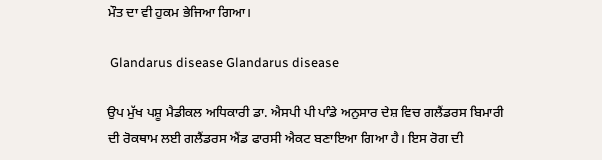ਮੌਤ ਦਾ ਵੀ ਹੁਕਮ ਭੇਜਿਆ ਗਿਆ।

 Glandarus disease Glandarus disease

ਉਪ ਮੁੱਖ ਪਸ਼ੂ ਮੈਡੀਕਲ ਅਧਿਕਾਰੀ ਡਾ. ਐਸਪੀ ਪੀ ਪਾੰਡੇ ਅਨੁਸਾਰ ਦੇਸ਼ ਵਿਚ ਗਲੈਂਡਰਸ ਬਿਮਾਰੀ ਦੀ ਰੋਕਥਾਮ ਲਈ ਗਲੈਂਡਰਸ ਐਂਡ ਫਾਰਸੀ ਐਕਟ ਬਣਾਇਆ ਗਿਆ ਹੈ। ਇਸ ਰੋਗ ਦੀ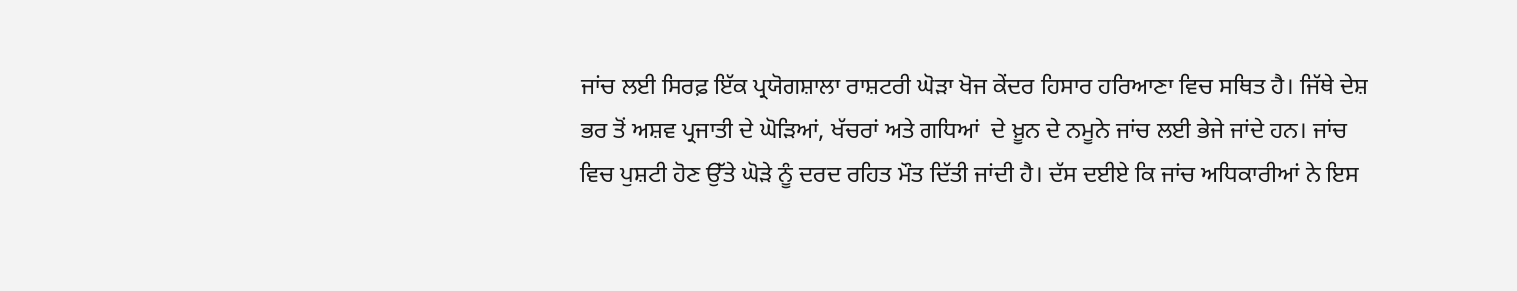ਜਾਂਚ ਲਈ ਸਿਰਫ਼ ਇੱਕ ਪ੍ਰਯੋਗਸ਼ਾਲਾ ਰਾਸ਼ਟਰੀ ਘੋੜਾ ਖੋਜ ਕੇਂਦਰ ਹਿਸਾਰ ਹਰਿਆਣਾ ਵਿਚ ਸਥਿਤ ਹੈ। ਜਿੱਥੇ ਦੇਸ਼ ਭਰ ਤੋਂ ਅਸ਼ਵ ਪ੍ਰਜਾਤੀ ਦੇ ਘੋੜਿਆਂ, ਖੱਚਰਾਂ ਅਤੇ ਗਧਿਆਂ  ਦੇ ਖ਼ੂਨ ਦੇ ਨਮੂਨੇ ਜਾਂਚ ਲਈ ਭੇਜੇ ਜਾਂਦੇ ਹਨ। ਜਾਂਚ ਵਿਚ ਪੁਸ਼ਟੀ ਹੋਣ ਉੱਤੇ ਘੋੜੇ ਨੂੰ ਦਰਦ ਰਹਿਤ ਮੌਤ ਦਿੱਤੀ ਜਾਂਦੀ ਹੈ। ਦੱਸ ਦਈਏ ਕਿ ਜਾਂਚ ਅਧਿਕਾਰੀਆਂ ਨੇ ਇਸ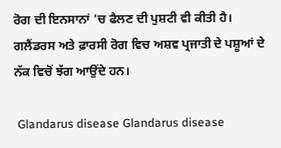ਰੋਗ ਦੀ ਇਨਸਾਨਾਂ 'ਚ ਫੈਲਣ ਦੀ ਪੁਸ਼ਟੀ ਵੀ ਕੀਤੀ ਹੈ। ਗਲੈਂਡਰਸ ਅਤੇ ਫ਼ਾਰਸੀ ਰੋਗ ਵਿਚ ਅਸ਼ਵ ਪ੍ਰਜਾਤੀ ਦੇ ਪਸ਼ੂਆਂ ਦੇ ਨੱਕ ਵਿਚੋਂ ਝੱਗ ਆਉਂਦੇ ਹਨ।

 Glandarus disease Glandarus disease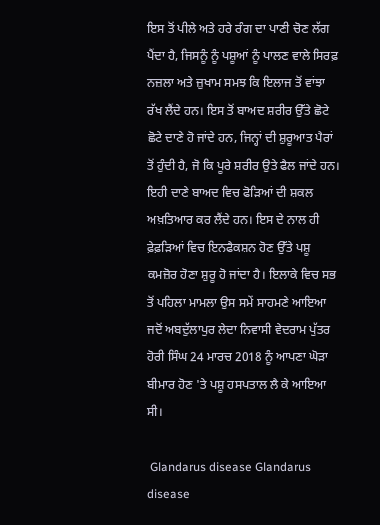ਇਸ ਤੋਂ ਪੀਲੇ ਅਤੇ ਹਰੇ ਰੰਗ ਦਾ ਪਾਣੀ ਚੋਣ ਲੱਗ ਪੈਂਦਾ ਹੈ, ਜਿਸਨੂੰ ਨੂੰ ਪਸ਼ੂਆਂ ਨੂੰ ਪਾਲਣ ਵਾਲੇ ਸਿਰਫ਼ ਨਜ਼ਲਾ ਅਤੇ ਜ਼ੁਖਾਮ ਸਮਝ ਕਿ ਇਲਾਜ ਤੋਂ ਵਾਂਝਾ ਰੱਖ ਲੈਂਦੇ ਹਨ। ਇਸ ਤੋਂ ਬਾਅਦ ਸ਼ਰੀਰ ਉੱਤੇ ਛੋਟੇ ਛੋਟੇ ਦਾਣੇ ਹੋ ਜਾਂਦੇ ਹਨ, ਜਿਨ੍ਹਾਂ ਦੀ ਸ਼ੁਰੂਆਤ ਪੈਰਾਂ ਤੋਂ ਹੁੰਦੀ ਹੈ, ਜੋ ਕਿ ਪੂਰੇ ਸ਼ਰੀਰ ਉਤੇ ਫੈਲ ਜਾਂਦੇ ਹਨ। ਇਹੀ ਦਾਣੇ ਬਾਅਦ ਵਿਚ ਫੋੜਿਆਂ ਦੀ ਸ਼ਕਲ ਅਖ਼ਤਿਆਰ ਕਰ ਲੈਂਦੇ ਹਨ। ਇਸ ਦੇ ਨਾਲ ਹੀ ਫ਼ੇਫ਼ੜਿਆਂ ਵਿਚ ਇਨਫੈਕਸ਼ਨ ਹੋਣ ਉੱਤੇ ਪਸ਼ੂ ਕਮਜ਼ੋਰ ਹੋਣਾ ਸ਼ੁਰੂ ਹੋ ਜਾਂਦਾ ਹੈ। ਇਲਾਕੇ ਵਿਚ ਸਭ ਤੋਂ ਪਹਿਲਾ ਮਾਮਲਾ ਉਸ ਸਮੇਂ ਸਾਹਮਣੇ ਆਇਆ ਜਦੋਂ ਅਬਦੁੱਲਾਪੁਰ ਲੇਦਾ ਨਿਵਾਸੀ ਵੇਦਰਾਮ ਪੁੱਤਰ ਹੋਰੀ ਸਿੰਘ 24 ਮਾਰਚ 2018 ਨੂੰ ਆਪਣਾ ਘੋੜਾ ਬੀਮਾਰ ਹੋਣ 'ਤੇ ਪਸ਼ੂ ਹਸਪਤਾਲ ਲੈ ਕੇ ਆਇਆ ਸੀ।

 Glandarus disease Glandarus disease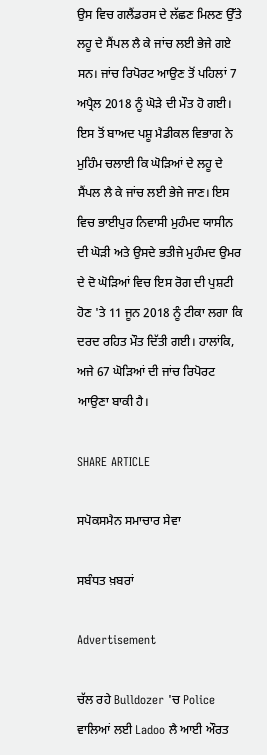ਉਸ ਵਿਚ ਗਲੈਂਡਰਸ ਦੇ ਲੱਛਣ ਮਿਲਣ ਉੱਤੇ ਲਹੂ ਦੇ ਸੈਂਪਲ ਲੈ ਕੇ ਜਾਂਚ ਲਈ ਭੇਜੇ ਗਏ ਸਨ। ਜਾਂਚ ਰਿਪੋਰਟ ਆਉਣ ਤੋਂ ਪਹਿਲਾਂ 7 ਅਪ੍ਰੈਲ 2018 ਨੂੰ ਘੋੜੇ ਦੀ ਮੌਤ ਹੋ ਗਈ। ਇਸ ਤੋਂ ਬਾਅਦ ਪਸ਼ੂ ਮੈਡੀਕਲ ਵਿਭਾਗ ਨੇ ਮੁਹਿੰਮ ਚਲਾਈ ਕਿ ਘੋੜਿਆਂ ਦੇ ਲਹੂ ਦੇ ਸੈਂਪਲ ਲੈ ਕੇ ਜਾਂਚ ਲਈ ਭੇਜੇ ਜਾਣ। ਇਸ ਵਿਚ ਭਾਈਪੁਰ ਨਿਵਾਸੀ ਮੁਹੰਮਦ ਯਾਸੀਨ ਦੀ ਘੋੜੀ ਅਤੇ ਉਸਦੇ ਭਤੀਜੇ ਮੁਹੰਮਦ ਉਮਰ ਦੇ ਦੋ ਘੋੜਿਆਂ ਵਿਚ ਇਸ ਰੋਗ ਦੀ ਪੁਸ਼ਟੀ ਹੋਣ 'ਤੇ 11 ਜੂਨ 2018 ਨੂੰ ਟੀਕਾ ਲਗਾ ਕਿ ਦਰਦ ਰਹਿਤ ਮੌਤ ਦਿੱਤੀ ਗਈ। ਹਾਲਾਂਕਿ, ਅਜੇ 67 ਘੋੜਿਆਂ ਦੀ ਜਾਂਚ ਰਿਪੋਰਟ ਆਉਣਾ ਬਾਕੀ ਹੈ।

SHARE ARTICLE

ਸਪੋਕਸਮੈਨ ਸਮਾਚਾਰ ਸੇਵਾ

ਸਬੰਧਤ ਖ਼ਬਰਾਂ

Advertisement

ਚੱਲ ਰਹੇ Bulldozer 'ਚ Police ਵਾਲਿਆਂ ਲਈ Ladoo ਲੈ ਆਈ ਔਰਤ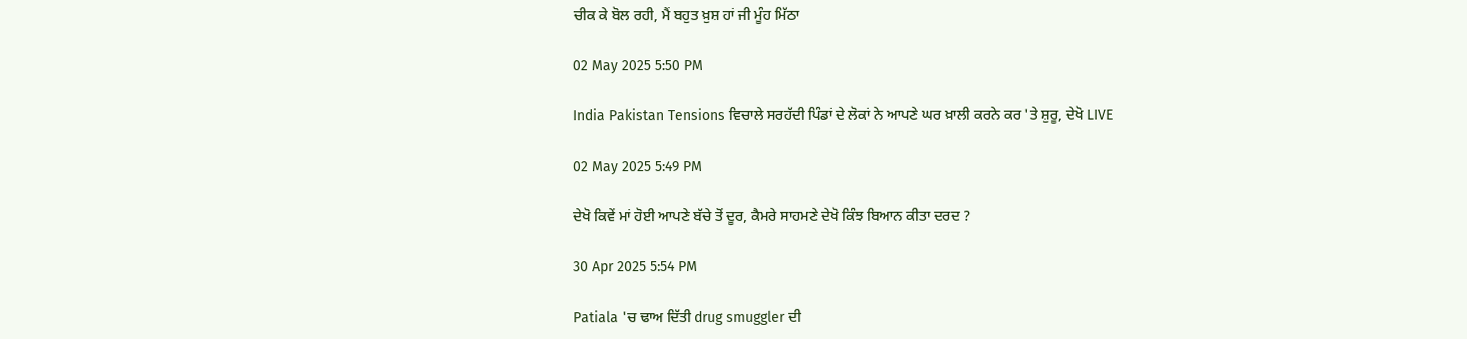ਚੀਕ ਕੇ ਬੋਲ ਰਹੀ, ਮੈਂ ਬਹੁਤ ਖ਼ੁਸ਼ ਹਾਂ ਜੀ ਮੂੰਹ ਮਿੱਠਾ

02 May 2025 5:50 PM

India Pakistan Tensions ਵਿਚਾਲੇ ਸਰਹੱਦੀ ਪਿੰਡਾਂ ਦੇ ਲੋਕਾਂ ਨੇ ਆਪਣੇ ਘਰ ਖ਼ਾਲੀ ਕਰਨੇ ਕਰ 'ਤੇ ਸ਼ੁਰੂ, ਦੇਖੋ LIVE

02 May 2025 5:49 PM

ਦੇਖੋ ਕਿਵੇਂ ਮਾਂ ਹੋਈ ਆਪਣੇ ਬੱਚੇ ਤੋਂ ਦੂਰ, ਕੈਮਰੇ ਸਾਹਮਣੇ ਦੇਖੋ ਕਿੰਝ ਬਿਆਨ ਕੀਤਾ ਦਰਦ ?

30 Apr 2025 5:54 PM

Patiala 'ਚ ਢਾਅ ਦਿੱਤੀ drug smuggler ਦੀ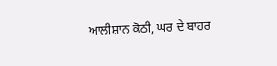ਆਲੀਸ਼ਾਨ ਕੋਠੀ, ਘਰ ਦੇ ਬਾਹਰ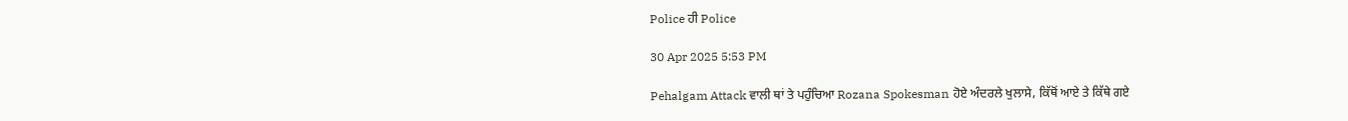Police ਹੀ Police

30 Apr 2025 5:53 PM

Pehalgam Attack ਵਾਲੀ ਥਾਂ ਤੇ ਪਹੁੰਚਿਆ Rozana Spokesman ਹੋਏ ਅੰਦਰਲੇ ਖੁਲਾਸੇ, ਕਿੱਥੋਂ ਆਏ ਤੇ ਕਿੱਥੇ ਗਏ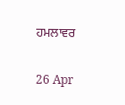ਹਮਲਾਵਰ

26 Apr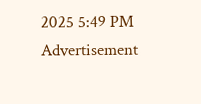2025 5:49 PM
Advertisement